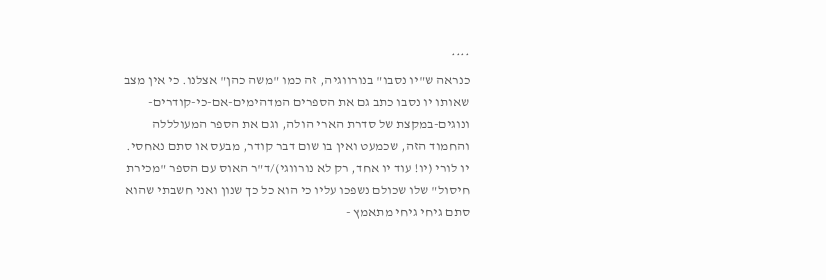****
כנראה ש"יו נסבו" בנורווגיה, זה כמו "משה כהן" אצלנו. כי אין מצב שאותו יו נסבו כתב גם את הספרים המדהימים-אם-כי-קודרים-ונוגים-במקצת של סדרת הארי הולה, וגם את הספר המעולללה והחמוד הזה, שכמעט ואין בו שום דבר קודר, מבעס או סתם נאחסי. יו לורי (יו! עוד יו אחד, רק לא נורווגי)/ד"ר האוס עם הספר "מכירת חיסול" שלו שכולם נשפכו עליו כי הוא כל כך שנון ואני חשבתי שהוא סתם גיחי גיחי מתאמץ -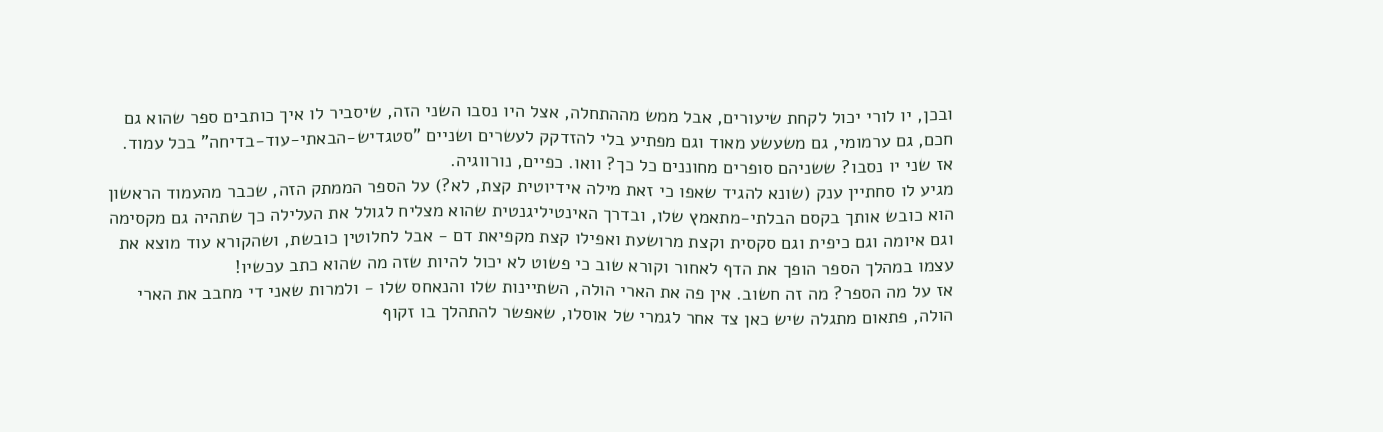ובכן, יו לורי יכול לקחת שיעורים, אבל ממש מההתחלה, אצל היו נסבו השני הזה, שיסביר לו איך כותבים ספר שהוא גם חכם, גם ערמומי, גם משעשע מאוד וגם מפתיע בלי להזדקק לעשרים ושניים "סטגדיש-הבאתי-עוד-בדיחה" בכל עמוד.
אז שני יו נסבו? ששניהם סופרים מחוננים כל כך? וואו. כפיים, נורווגיה.
מגיע לו סחתיין ענק (שונא להגיד שאפו כי זאת מילה אידיוטית קצת, לא?) על הספר הממתק הזה, שכבר מהעמוד הראשון הוא כובש אותך בקסם הבלתי-מתאמץ שלו, ובדרך האינטיליגנטית שהוא מצליח לגולל את העלילה כך שתהיה גם מקסימה וגם איומה וגם כיפית וגם סקסית וקצת מרושעת ואפילו קצת מקפיאת דם - אבל לחלוטין כובשת, ושהקורא עוד מוצא את עצמו במהלך הספר הופך את הדף לאחור וקורא שוב כי פשוט לא יכול להיות שזה מה שהוא כתב עכשיו!
אז על מה הספר? מה זה חשוב. אין פה את הארי הולה, השתיינות שלו והנאחס שלו - ולמרות שאני די מחבב את הארי הולה, פתאום מתגלה שיש כאן צד אחר לגמרי של אוסלו, שאפשר להתהלך בו זקוף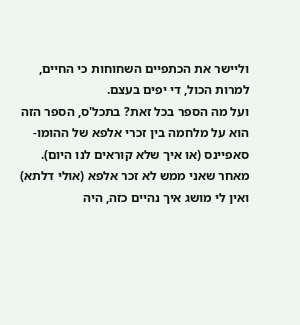וליישר את הכתפיים השחוחות כי החיים, למרות הכול, די יפים בעצם.
ועל מה הספר בכל זאת? בתכל'ס, הספר הזה הוא על מלחמה בין זכרי אלפא של ההומו-סאפיינס (או איך שלא קוראים לנו היום). מאחר שאני ממש לא זכר אלפא (אולי דלתא) ואין לי מושג איך נהיים כזה, היה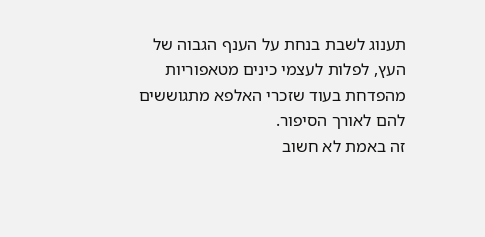תענוג לשבת בנחת על הענף הגבוה של העץ, לפלות לעצמי כינים מטאפוריות מהפדחת בעוד שזכרי האלפא מתגוששים להם לאורך הסיפור.
זה באמת לא חשוב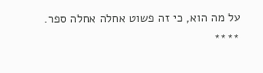על מה הוא, כי זה פשוט אחלה אחלה ספר.
****